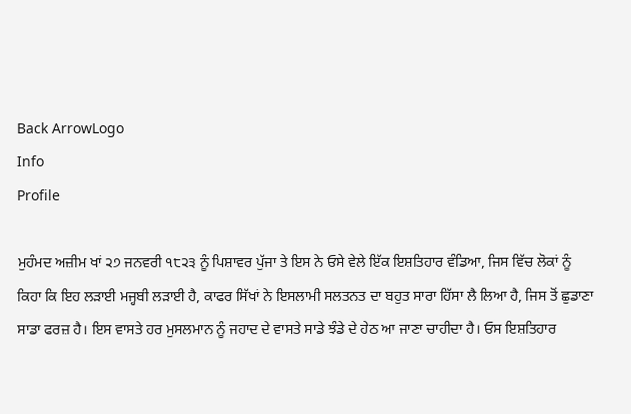Back ArrowLogo
Info
Profile

ਮੁਹੰਮਦ ਅਜ਼ੀਮ ਖਾਂ ੨੭ ਜਨਵਰੀ ੧੮੨੩ ਨੂੰ ਪਿਸ਼ਾਵਰ ਪੁੱਜਾ ਤੇ ਇਸ ਨੇ ਓਸੇ ਵੇਲੇ ਇੱਕ ਇਸ਼ਤਿਹਾਰ ਵੰਡਿਆ, ਜਿਸ ਵਿੱਚ ਲੋਕਾਂ ਨੂੰ ਕਿਹਾ ਕਿ ਇਹ ਲੜਾਈ ਮਜ੍ਹਬੀ ਲੜਾਈ ਹੈ, ਕਾਫਰ ਸਿੱਖਾਂ ਨੇ ਇਸਲਾਮੀ ਸਲਤਨਤ ਦਾ ਬਹੁਤ ਸਾਰਾ ਹਿੱਸਾ ਲੈ ਲਿਆ ਹੈ, ਜਿਸ ਤੋਂ ਛੁਡਾਣਾ ਸਾਡਾ ਫਰਜ਼ ਹੈ। ਇਸ ਵਾਸਤੇ ਹਰ ਮੁਸਲਮਾਨ ਨੂੰ ਜਹਾਦ ਦੇ ਵਾਸਤੇ ਸਾਡੇ ਝੰਡੇ ਦੇ ਹੇਠ ਆ ਜਾਣਾ ਚਾਹੀਦਾ ਹੈ। ਓਸ ਇਸ਼ਤਿਹਾਰ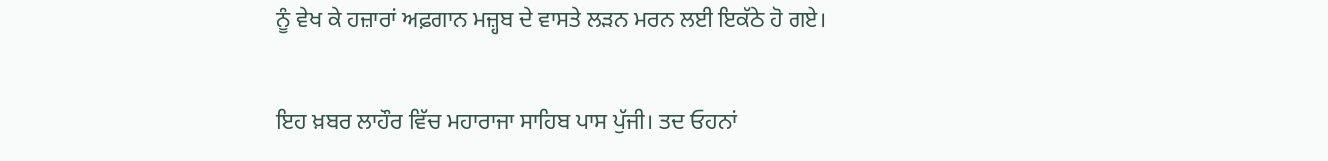ਨੂੰ ਵੇਖ ਕੇ ਹਜ਼ਾਰਾਂ ਅਫ਼ਗਾਨ ਮਜ਼੍ਹਬ ਦੇ ਵਾਸਤੇ ਲੜਨ ਮਰਨ ਲਈ ਇਕੱਠੇ ਹੋ ਗਏ।

ਇਹ ਖ਼ਬਰ ਲਾਹੌਰ ਵਿੱਚ ਮਹਾਰਾਜਾ ਸਾਹਿਬ ਪਾਸ ਪੁੱਜੀ। ਤਦ ਓਹਨਾਂ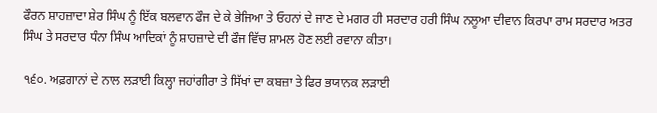ਫੌਰਨ ਸ਼ਾਹਜ਼ਾਦਾ ਸ਼ੇਰ ਸਿੰਘ ਨੂੰ ਇੱਕ ਬਲਵਾਨ ਫੌਜ ਦੇ ਕੇ ਭੇਜਿਆ ਤੇ ਓਹਨਾਂ ਦੇ ਜਾਣ ਦੇ ਮਗਰ ਹੀ ਸਰਦਾਰ ਹਰੀ ਸਿੰਘ ਨਲੂਆ ਦੀਵਾਨ ਕਿਰਪਾ ਰਾਮ ਸਰਦਾਰ ਅਤਰ ਸਿੰਘ ਤੇ ਸਰਦਾਰ ਧੰਨਾ ਸਿੰਘ ਆਦਿਕਾਂ ਨੂੰ ਸ਼ਾਹਜ਼ਾਦੇ ਦੀ ਫੌਜ ਵਿੱਚ ਸ਼ਾਮਲ ਹੋਣ ਲਈ ਰਵਾਨਾ ਕੀਤਾ।

੧੬੦. ਅਫ਼ਗਾਨਾਂ ਦੇ ਨਾਲ ਲੜਾਈ ਕਿਲ੍ਹਾ ਜਹਾਂਗੀਰਾ ਤੇ ਸਿੱਖਾਂ ਦਾ ਕਬਜ਼ਾ ਤੇ ਫਿਰ ਭਯਾਨਕ ਲੜਾਈ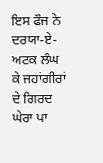ਇਸ ਫੌਜ ਨੇ ਦਰਯਾ-ਏ-ਅਟਕ ਲੰਘ ਕੇ ਜਹਾਂਗੀਰਾਂ ਦੇ ਗਿਰਦ ਘੇਰਾ ਪਾ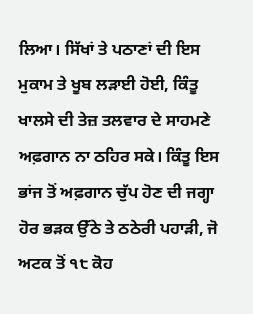ਲਿਆ। ਸਿੱਖਾਂ ਤੇ ਪਠਾਣਾਂ ਦੀ ਇਸ ਮੁਕਾਮ ਤੇ ਖੂਬ ਲੜਾਈ ਹੋਈ, ਕਿੰਤੂ ਖਾਲਸੇ ਦੀ ਤੇਜ਼ ਤਲਵਾਰ ਦੇ ਸਾਹਮਣੇ ਅਫ਼ਗਾਨ ਨਾ ਠਹਿਰ ਸਕੇ। ਕਿੰਤੂ ਇਸ ਭਾਂਜ ਤੋਂ ਅਫ਼ਗਾਨ ਚੁੱਪ ਹੋਣ ਦੀ ਜਗ੍ਹਾ ਹੋਰ ਭੜਕ ਉੱਠੇ ਤੇ ਠਠੇਰੀ ਪਹਾੜੀ, ਜੋ ਅਟਕ ਤੋਂ ੧੮ ਕੋਹ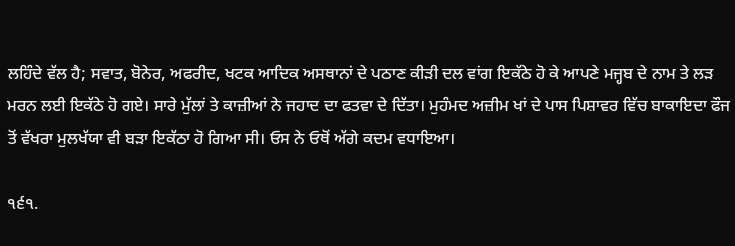ਲਹਿੰਦੇ ਵੱਲ ਹੈ; ਸਵਾਤ, ਬੋਨੇਰ, ਅਫਰੀਦ, ਖਟਕ ਆਦਿਕ ਅਸਥਾਨਾਂ ਦੇ ਪਠਾਣ ਕੀੜੀ ਦਲ ਵਾਂਗ ਇਕੱਠੇ ਹੋ ਕੇ ਆਪਣੇ ਮਜ੍ਹਬ ਦੇ ਨਾਮ ਤੇ ਲੜ ਮਰਨ ਲਈ ਇਕੱਠੇ ਹੋ ਗਏ। ਸਾਰੇ ਮੁੱਲਾਂ ਤੇ ਕਾਜ਼ੀਆਂ ਨੇ ਜਹਾਦ ਦਾ ਫਤਵਾ ਦੇ ਦਿੱਤਾ। ਮੁਹੰਮਦ ਅਜ਼ੀਮ ਖਾਂ ਦੇ ਪਾਸ ਪਿਸ਼ਾਵਰ ਵਿੱਚ ਬਾਕਾਇਦਾ ਫੌਜ ਤੋਂ ਵੱਖਰਾ ਮੁਲਖੱਯਾ ਵੀ ਬੜਾ ਇਕੱਠਾ ਹੋ ਗਿਆ ਸੀ। ਓਸ ਨੇ ਓਥੋਂ ਅੱਗੇ ਕਦਮ ਵਧਾਇਆ।

੧੬੧.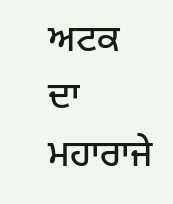ਅਟਕ ਦਾ ਮਹਾਰਾਜੇ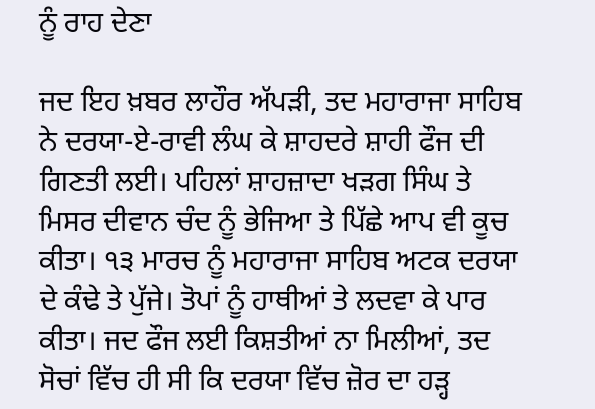ਨੂੰ ਰਾਹ ਦੇਣਾ

ਜਦ ਇਹ ਖ਼ਬਰ ਲਾਹੌਰ ਅੱਪੜੀ, ਤਦ ਮਹਾਰਾਜਾ ਸਾਹਿਬ ਨੇ ਦਰਯਾ-ਏ-ਰਾਵੀ ਲੰਘ ਕੇ ਸ਼ਾਹਦਰੇ ਸ਼ਾਹੀ ਫੌਜ ਦੀ ਗਿਣਤੀ ਲਈ। ਪਹਿਲਾਂ ਸ਼ਾਹਜ਼ਾਦਾ ਖੜਗ ਸਿੰਘ ਤੇ ਮਿਸਰ ਦੀਵਾਨ ਚੰਦ ਨੂੰ ਭੇਜਿਆ ਤੇ ਪਿੱਛੇ ਆਪ ਵੀ ਕੂਚ ਕੀਤਾ। ੧੩ ਮਾਰਚ ਨੂੰ ਮਹਾਰਾਜਾ ਸਾਹਿਬ ਅਟਕ ਦਰਯਾ ਦੇ ਕੰਢੇ ਤੇ ਪੁੱਜੇ। ਤੋਪਾਂ ਨੂੰ ਹਾਥੀਆਂ ਤੇ ਲਦਵਾ ਕੇ ਪਾਰ ਕੀਤਾ। ਜਦ ਫੌਜ ਲਈ ਕਿਸ਼ਤੀਆਂ ਨਾ ਮਿਲੀਆਂ, ਤਦ ਸੋਚਾਂ ਵਿੱਚ ਹੀ ਸੀ ਕਿ ਦਰਯਾ ਵਿੱਚ ਜ਼ੋਰ ਦਾ ਹੜ੍ਹ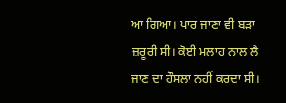ਆ ਗਿਆ। ਪਾਰ ਜਾਣਾ ਵੀ ਬੜਾ ਜ਼ਰੂਰੀ ਸੀ। ਕੋਈ ਮਲਾਹ ਨਾਲ ਲੈ ਜਾਣ ਦਾ ਹੌਸਲਾ ਨਹੀਂ ਕਰਦਾ ਸੀ।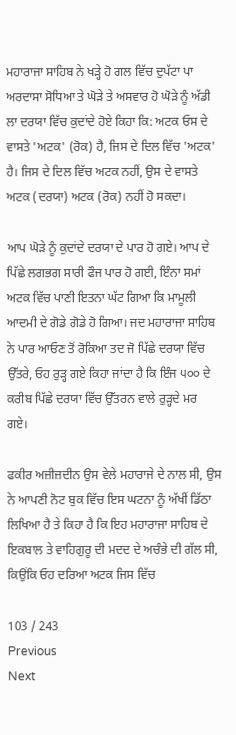ਮਹਾਰਾਜਾ ਸਾਹਿਬ ਨੇ ਖੜ੍ਹੇ ਹੋ ਗਲ ਵਿੱਚ ਦੁਪੱਟਾ ਪਾ ਅਰਦਾਸਾ ਸੋਧਿਆ ਤੇ ਘੋੜੇ ਤੇ ਅਸਵਾਰ ਹੋ ਘੋੜੇ ਨੂੰ ਅੱਡੀ ਲਾ ਦਰਯਾ ਵਿੱਚ ਕੁਦਾਂਦੇ ਹੋਏ ਕਿਹਾ ਕਿ: ਅਟਕ ਓਸ ਦੇ ਵਾਸਤੇ 'ਅਟਕ' (ਰੋਕ) ਹੈ, ਜਿਸ ਦੇ ਦਿਲ ਵਿੱਚ 'ਅਟਕ' ਹੈ। ਜਿਸ ਦੇ ਦਿਲ ਵਿੱਚ ਅਟਕ ਨਹੀਂ, ਉਸ ਦੇ ਵਾਸਤੇ ਅਟਕ (ਦਰਯਾ) ਅਟਕ (ਰੋਕ) ਨਹੀਂ ਹੋ ਸਕਦਾ।

ਆਪ ਘੋੜੇ ਨੂੰ ਕੁਦਾਂਦੇ ਦਰਯਾ ਦੇ ਪਾਰ ਹੋ ਗਏ। ਆਪ ਦੇ ਪਿੱਛੇ ਲਗਭਗ ਸਾਰੀ ਫੌਜ ਪਾਰ ਹੋ ਗਈ, ਇੰਨਾ ਸਮਾਂ ਅਟਕ ਵਿੱਚ ਪਾਣੀ ਇਤਨਾ ਘੱਟ ਗਿਆ ਕਿ ਮਾਮੂਲੀ ਆਦਮੀ ਦੇ ਗੋਡੇ ਗੋਡੇ ਹੋ ਗਿਆ। ਜਦ ਮਹਾਰਾਜਾ ਸਾਹਿਬ ਨੇ ਪਾਰ ਆਓਣ ਤੋਂ ਰੋਕਿਆ ਤਦ ਜੋ ਪਿੱਛੇ ਦਰਯਾ ਵਿੱਚ ਉੱਤਰੇ, ਓਹ ਰੁੜ੍ਹ ਗਏ ਕਿਹਾ ਜਾਂਦਾ ਹੈ ਕਿ ਇੰਜ ੫੦੦ ਦੇ ਕਰੀਬ ਪਿੱਛੇ ਦਰਯਾ ਵਿੱਚ ਉੱਤਰਨ ਵਾਲੇ ਰੁੜ੍ਹਦੇ ਮਰ ਗਏ।

ਫਕੀਰ ਅਜ਼ੀਜ਼ਦੀਨ ਉਸ ਵੇਲੇ ਮਹਾਰਾਜੇ ਦੇ ਨਾਲ ਸੀ, ਉਸ ਨੇ ਆਪਣੀ ਨੋਟ ਬੁਕ ਵਿੱਚ ਇਸ ਘਟਨਾ ਨੂੰ ਅੱਖੀਂ ਡਿੱਠਾ ਲਿਖਿਆ ਹੈ ਤੇ ਕਿਹਾ ਹੈ ਕਿ ਇਹ ਮਹਾਰਾਜਾ ਸਾਹਿਬ ਦੇ ਇਕਬਾਲ ਤੇ ਵਾਹਿਗੁਰੂ ਦੀ ਮਦਦ ਦੇ ਅਚੰਭੇ ਦੀ ਗੱਲ ਸੀ, ਕਿਉਂਕਿ ਓਹ ਦਰਿਆ ਅਟਕ ਜਿਸ ਵਿੱਚ

103 / 243
Previous
Next